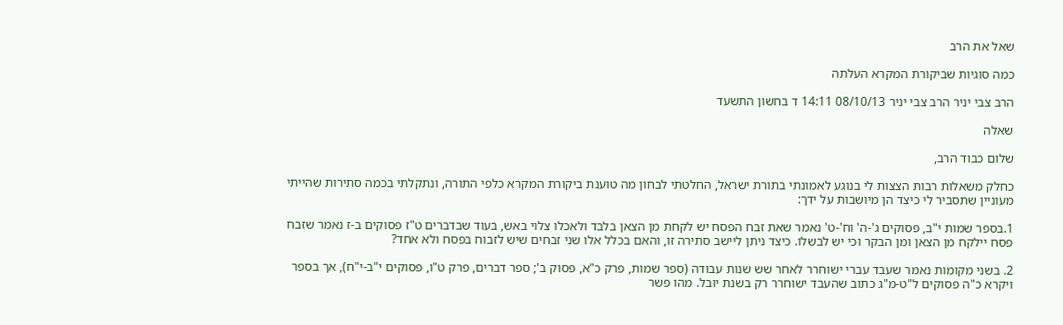שאל את הרב

כמה סוגיות שביקורת המקרא העלתה

הרב צבי יניר הרב צבי יניר 08/10/13 14:11 ד בחשון התשעד

שאלה

שלום כבוד הרב,

כחלק משאלות רבות הצצות לי בנוגע לאמונתי בתורת ישראל, החלטתי לבחון מה טוענת ביקורת המקרא כלפי התורה, ונתקלתי בכמה סתירות שהייתי מעוניין שתסביר לי כיצד הן מיושבות על ידך:

1.בספר שמות י"ב, פסוקים ג'-ה' וח'-ט' נאמר שאת זבח הפסח יש לקחת מן הצאן בלבד ולאכלו צלוי באש, בעוד שבדברים ט"ז פסוקים ב-ז נאמר שזבח פסח יילקח מן הצאן ומן הבקר וכי יש לבשלו. כיצד ניתן ליישב סתירה זו, והאם בכלל אלו שני זבחים שיש לזבוח בפסח ולא אחד?

2. בשני מקומות נאמר שעבד עברי ישוחרר לאחר שש שנות עבודה (ספר שמות, פרק כ"א, פסוק ב'; ספר דברים, פרק ט"ו, פסוקים י"ב-י"ח), אך בספר ויקרא כ"ה פסוקים ל"ט-מ"ג כתוב שהעבד ישוחרר רק בשנת יובל. מהו פשר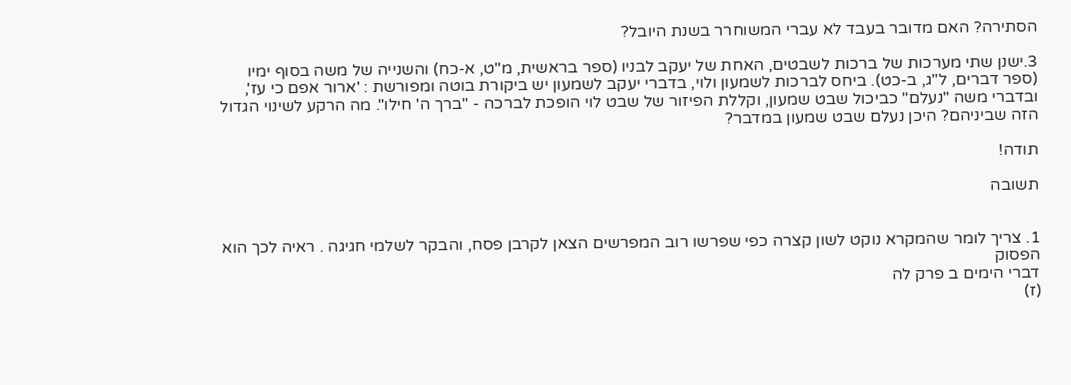הסתירה? האם מדובר בעבד לא עברי המשוחרר בשנת היובל?

3.ישנן שתי מערכות של ברכות לשבטים, האחת של יעקב לבניו (ספר בראשית, מ"ט, א-כח) והשנייה של משה בסוף ימיו (ספר דברים, ל"ג, ב-כט). ביחס לברכות לשמעון ולוי, בדברי יעקב לשמעון יש ביקורת בוטה ומפורשת : 'ארור אפם כי עז', ובדברי משה "נעלם" כביכול שבט שמעון, וקללת הפיזור של שבט לוי הופכת לברכה - "ברך ה' חילו". מה הרקע לשינוי הגדול הזה שביניהם? היכן נעלם שבט שמעון במדבר?

תודה!

תשובה


1. צריך לומר שהמקרא נוקט לשון קצרה כפי שפרשו רוב המפרשים הצאן לקרבן פסח, והבקר לשלמי חגיגה . ראיה לכך הוא הפסוק
דברי הימים ב פרק לה
(ז)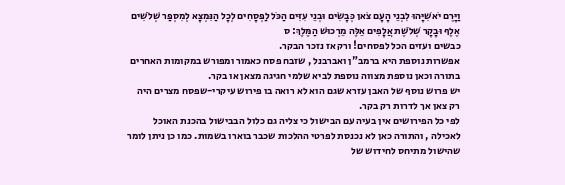וַיָּרֶם יֹאשִׁיָּהוּ לִבְנֵי הָעָם צֹאן כְּבָשִׂים וּבְנֵי עִזִּים הַכֹּל לַפְּסָחִים לְכָל הַנִּמְצָא לְמִסְפַּר שְׁלֹשִׁים אֶלֶף וּבָקָר שְׁלֹשֶׁת אֲלָפִים אֵלֶּה מֵרְכוּשׁ הַמֶּלֶךְ: ס
כבשים ועזים הכל לפסחים! ורק אז נזכר הבקר.
אפשרות נוספת היא ברמב"ן ואברבנל , שזבח פסח כאמור ומפורש במקומות האחרים בתורה וכאן נוספת מצווה נוספת לביא שלמי חגיגה מצאן או בקר.
יש פרוש נוסף של האבן עזרא שגם הוא לא רואה בו פירוש עיקרי-שפסח מצרים היה רק צאן אך לדרות רק בקר.
לפי כל הפירושים אין בעיה עם הבישול כי צליה גם כלול הבבישול בהכנת האוכל לאכילה , והתורה כאן לא נכנסת לפרטי ההלכות שכבר בוארו בשמות. כמו כן ניתן לומר שהישול מתיחס לחידוש של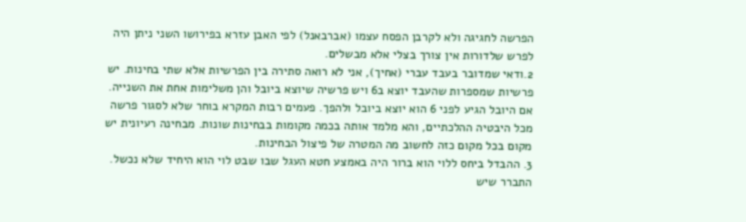הפרשה לחגיגה ולא לקרבן הפסח עצמו (אברבאנל) לפי האבן עזרא בפירושו השני ניתן היה לפרש שלדורות אין צורך בצלי אלא מבשלים.
2.ודאי שמדובר בעבד עברי (אחיך), אני לא רואה סתירה בין הפרשיות אלא שתי בחינות. יש פרשיות שמספרות שהעבד יוצא ב6 ויש פרשיה שיוצא ביובל והן משלימות אחת את השנייה. אם היובל הגיע לפני 6 הוא יוצא ביובל ולהפך. פעמים רבות המקרא בוחר שלא לסגור פרשה מכל היבטיה ההלכתיים, והא מלמד אותה בכמה מקומות בבחינות שונות. מבחינה רעיונית יש מקום בכל מקום כזה לחשוב מה המטרה של פיצול הבחינות.
3. ההבדל ביחס ללוי הוא ברור היה באמצע חטא העגל שבו שבט לוי הוא היחיד שלא נכשל. התברר שיש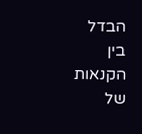הבדל בין הקנאות של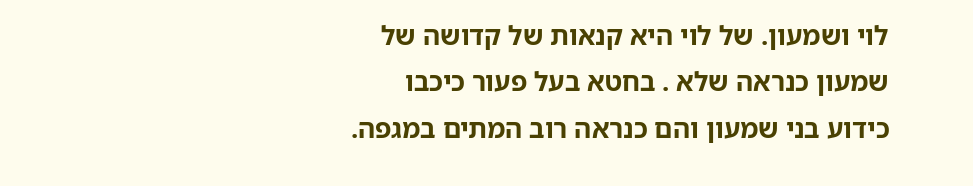לוי ושמעון. של לוי היא קנאות של קדושה של שמעון כנראה שלא . בחטא בעל פעור כיכבו כידוע בני שמעון והם כנראה רוב המתים במגפה.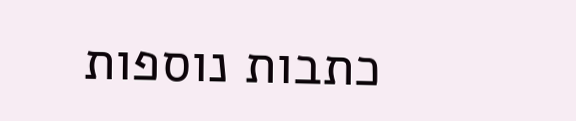כתבות נוספות